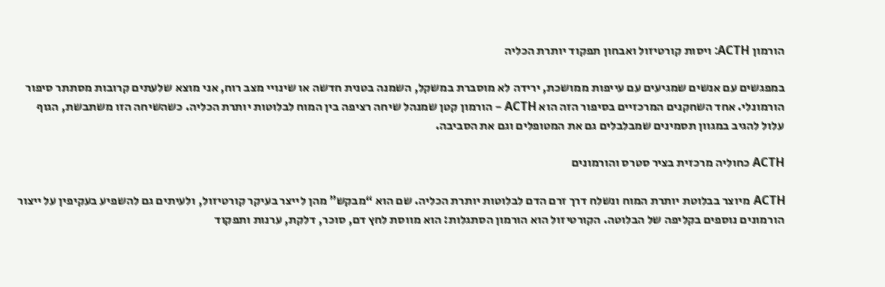הורמון ACTH: ויסות קורטיזול ואבחון תפקוד יותרת הכליה

במפגשים עם אנשים שמגיעים עם עייפות ממושכת, ירידה לא מוסברת במשקל, השמנה בטנית חדשה או שינויי מצב רוח, אני מוצא שלעתים קרובות מסתתר סיפור הורמונלי. אחד השחקנים המרכזיים בסיפור הזה הוא ACTH – הורמון קטן שמנהל שיחה רציפה בין המוח לבלוטות יותרת הכליה. כשהשיחה הזו משתבשת, הגוף עלול להגיב במגוון תסמינים שמבלבלים גם את המטופלים וגם את הסביבה.

ACTH כחוליה מרכזית בציר סטרס והורמונים

ACTH מיוצר בבלוטת יותרת המוח ונשלח דרך זרם הדם לבלוטות יותרת הכליה. שם הוא “מבקש” מהן לייצר בעיקר קורטיזול, ולעיתים גם להשפיע בעקיפין על ייצור הורמונים נוספים בקליפה של הבלוטה. הקורטיזול הוא הורמון הסתגלות: הוא מווסת לחץ דם, סוכר, דלקת, ערנות ותפקוד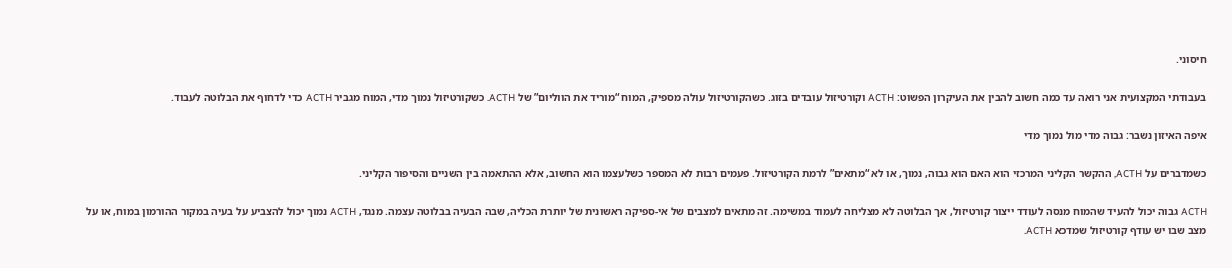חיסוני.

בעבודתי המקצועית אני רואה עד כמה חשוב להבין את העיקרון הפשוט: ACTH וקורטיזול עובדים בזוג. כשהקורטיזול עולה מספיק, המוח “מוריד את הווליום” של ACTH. כשקורטיזול נמוך מדי, המוח מגביר ACTH כדי לדחוף את הבלוטה לעבוד.

איפה האיזון נשבר: גבוה מדי מול נמוך מדי

כשמדברים על ACTH, ההקשר הקליני המרכזי הוא האם הוא גבוה, נמוך, או לא “מתאים” לרמת הקורטיזול. פעמים רבות לא המספר כשלעצמו הוא החשוב, אלא ההתאמה בין השניים והסיפור הקליני.

ACTH גבוה יכול להעיד שהמוח מנסה לעודד ייצור קורטיזול, אך הבלוטה לא מצליחה לעמוד במשימה. זה מתאים למצבים של אי-ספיקה ראשונית של יותרת הכליה, שבה הבעיה בבלוטה עצמה. מנגד, ACTH נמוך יכול להצביע על בעיה במקור ההורמון במוח, או על מצב שבו יש עודף קורטיזול שמדכא ACTH.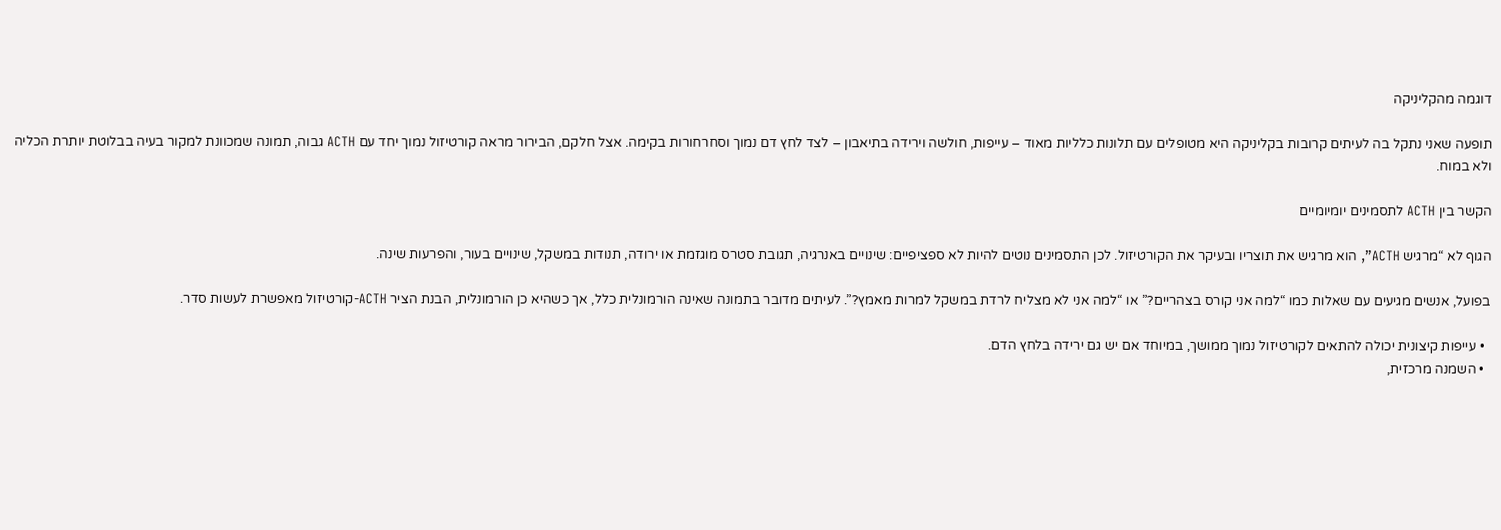דוגמה מהקליניקה

תופעה שאני נתקל בה לעיתים קרובות בקליניקה היא מטופלים עם תלונות כלליות מאוד – עייפות, חולשה וירידה בתיאבון – לצד לחץ דם נמוך וסחרחורות בקימה. אצל חלקם, הבירור מראה קורטיזול נמוך יחד עם ACTH גבוה, תמונה שמכוונת למקור בעיה בבלוטת יותרת הכליה ולא במוח.

הקשר בין ACTH לתסמינים יומיומיים

הגוף לא “מרגיש ACTH”, הוא מרגיש את תוצריו ובעיקר את הקורטיזול. לכן התסמינים נוטים להיות לא ספציפיים: שינויים באנרגיה, תגובת סטרס מוגזמת או ירודה, תנודות במשקל, שינויים בעור, והפרעות שינה.

בפועל, אנשים מגיעים עם שאלות כמו “למה אני קורס בצהריים?” או “למה אני לא מצליח לרדת במשקל למרות מאמץ?”. לעיתים מדובר בתמונה שאינה הורמונלית כלל, אך כשהיא כן הורמונלית, הבנת הציר ACTH-קורטיזול מאפשרת לעשות סדר.

  • עייפות קיצונית יכולה להתאים לקורטיזול נמוך ממושך, במיוחד אם יש גם ירידה בלחץ הדם.
  • השמנה מרכזית,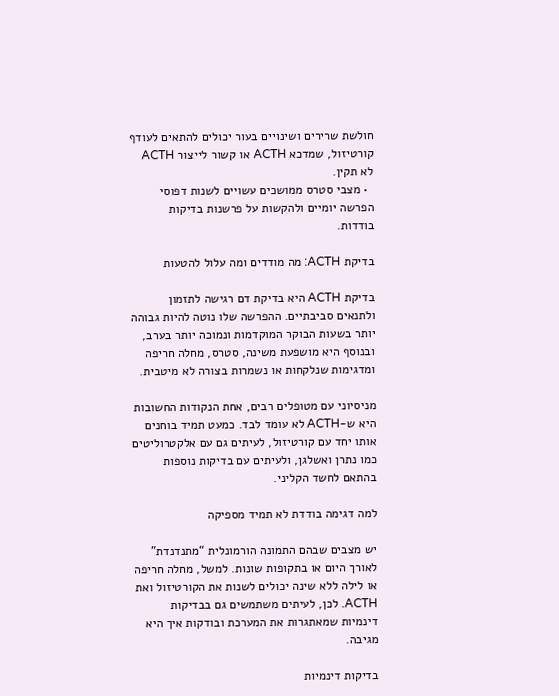חולשת שרירים ושינויים בעור יכולים להתאים לעודף קורטיזול, שמדכא ACTH או קשור לייצור ACTH לא תקין.
  • מצבי סטרס ממושכים עשויים לשנות דפוסי הפרשה יומיים ולהקשות על פרשנות בדיקות בודדות.

בדיקת ACTH: מה מודדים ומה עלול להטעות

בדיקת ACTH היא בדיקת דם רגישה לתזמון ולתנאים סביבתיים. ההפרשה שלו נוטה להיות גבוהה יותר בשעות הבוקר המוקדמות ונמוכה יותר בערב, ובנוסף היא מושפעת משינה, סטרס, מחלה חריפה ומדגימות שנלקחות או נשמרות בצורה לא מיטבית.

מניסיוני עם מטופלים רבים, אחת הנקודות החשובות היא ש-ACTH לא עומד לבד. כמעט תמיד בוחנים אותו יחד עם קורטיזול, לעיתים גם עם אלקטרוליטים כמו נתרן ואשלגן, ולעיתים עם בדיקות נוספות בהתאם לחשד הקליני.

למה דגימה בודדת לא תמיד מספיקה

יש מצבים שבהם התמונה הורמונלית “מתנדנדת” לאורך היום או בתקופות שונות. למשל, מחלה חריפה או לילה ללא שינה יכולים לשנות את הקורטיזול ואת ACTH. לכן, לעיתים משתמשים גם בבדיקות דינמיות שמאתגרות את המערכת ובודקות איך היא מגיבה.

בדיקות דינמיות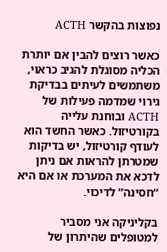נפוצות בהקשר ACTH

כאשר רוצים להבין אם יותרת הכליה מסוגלת להגיב כראוי, משתמשים לעיתים בבדיקת גירוי שמדמה פעילות של ACTH ובוחנת עלייה בקורטיזול. כאשר החשד הוא לעודף קורטיזול, יש בדיקות שמטרתן להראות אם ניתן לדכא את המערכת או אם היא “חסינה” לדיכוי.

בקליניקה אני מסביר למטופלים שהיתרון של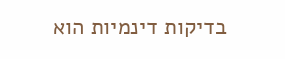בדיקות דינמיות הוא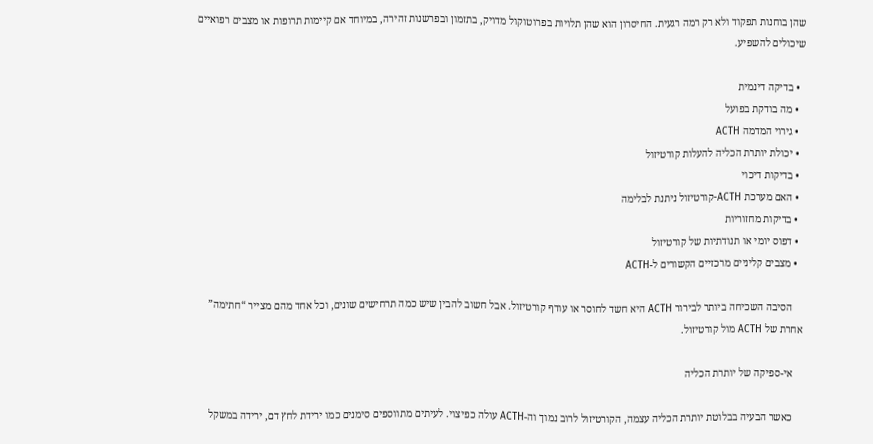שהן בוחנות תפקוד ולא רק רמה רגעית. החיסרון הוא שהן תלויות בפרוטוקול מדויק, בתזמון ובפרשנות זהירה, במיוחד אם קיימות תרופות או מצבים רפואיים שיכולים להשפיע.

  • בדיקה דינמית
  • מה בודקת בפועל
  • גירוי המדמה ACTH
  • יכולת יותרת הכליה להעלות קורטיזול
  • בדיקות דיכוי
  • האם מערכת ACTH-קורטיזול ניתנת לבלימה
  • בדיקות מחזוריות
  • דפוס יומי או תנודתיות של קורטיזול
  • מצבים קליניים מרכזיים הקשורים ל-ACTH

    הסיבה השכיחה ביותר לבירור ACTH היא חשד לחוסר או עודף קורטיזול. אבל חשוב להבין שיש כמה תרחישים שונים, וכל אחד מהם מצייר “חתימה” אחרת של ACTH מול קורטיזול.

    אי-ספיקה של יותרת הכליה

    כאשר הבעיה בבלוטת יותרת הכליה עצמה, הקורטיזול לרוב נמוך וה-ACTH עולה כפיצוי. לעיתים מתווספים סימנים כמו ירידת לחץ דם, ירידה במשקל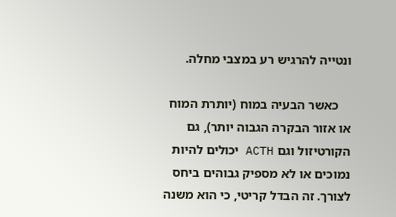ונטייה להרגיש רע במצבי מחלה.

    כאשר הבעיה במוח (יותרת המוח או אזור הבקרה הגבוה יותר), גם הקורטיזול וגם ACTH יכולים להיות נמוכים או לא מספיק גבוהים ביחס לצורך. זה הבדל קריטי, כי הוא משנה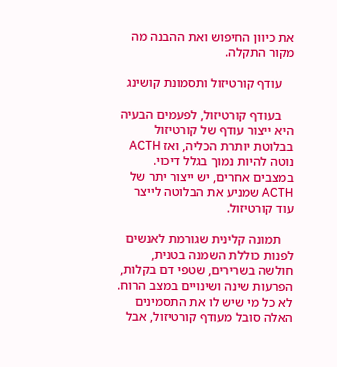את כיוון החיפוש ואת ההבנה מה מקור התקלה.

    עודף קורטיזול ותסמונת קושינג

    בעודף קורטיזול, לפעמים הבעיה היא ייצור עודף של קורטיזול בבלוטת יותרת הכליה, ואז ACTH נוטה להיות נמוך בגלל דיכוי. במצבים אחרים, יש ייצור יתר של ACTH שמניע את הבלוטה לייצר עוד קורטיזול.

    תמונה קלינית שגורמת לאנשים לפנות כוללת השמנה בטנית, חולשה בשרירים, שטפי דם בקלות, הפרעות שינה ושינויים במצב הרוח. לא כל מי שיש לו את התסמינים האלה סובל מעודף קורטיזול, אבל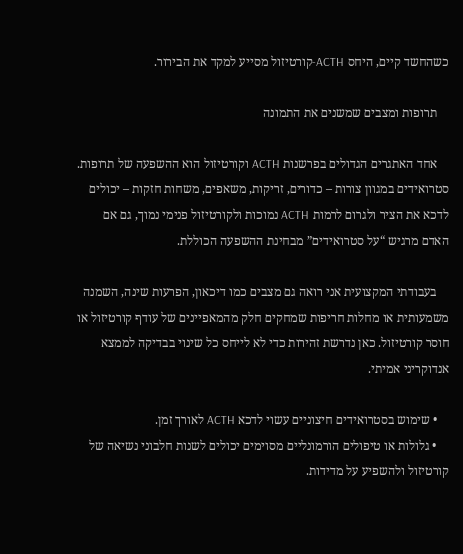כשהחשד קיים, היחס ACTH-קורטיזול מסייע למקד את הבירור.

    תרופות ומצבים שמשנים את התמונה

    אחד האתגרים הגדולים בפרשנות ACTH וקורטיזול הוא ההשפעה של תרופות. סטרואידים במגוון צורות – כדורים, זריקות, משאפים, משחות חזקות – יכולים לדכא את הציר ולגרום לרמות ACTH נמוכות ולקורטיזול פנימי נמוך, גם אם האדם מרגיש “על סטרואידים” מבחינת ההשפעה הכוללת.

    בעבודתי המקצועית אני רואה גם מצבים כמו דיכאון, הפרעות שינה, השמנה משמעותית או מחלות חריפות שמחקים חלק מהמאפיינים של עודף קורטיזול או חוסר קורטיזול. כאן נדרשת זהירות כדי לא לייחס כל שינוי בבדיקה לממצא אנדוקריני אמיתי.

    • שימוש בסטרואידים חיצוניים עשוי לדכא ACTH לאורך זמן.
    • גלולות או טיפולים הורמונליים מסוימים יכולים לשנות חלבוני נשיאה של קורטיזול ולהשפיע על מדידות.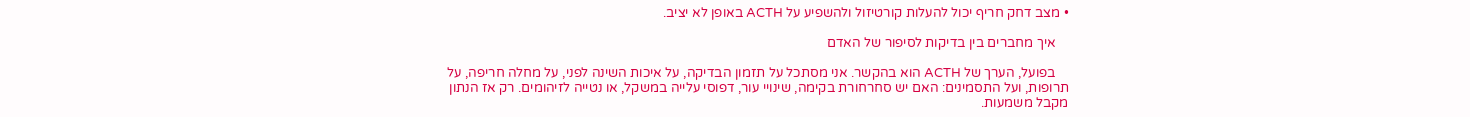• מצב דחק חריף יכול להעלות קורטיזול ולהשפיע על ACTH באופן לא יציב.

    איך מחברים בין בדיקות לסיפור של האדם

    בפועל, הערך של ACTH הוא בהקשר. אני מסתכל על תזמון הבדיקה, על איכות השינה לפני, על מחלה חריפה, על תרופות, ועל התסמינים: האם יש סחרחורת בקימה, שינויי עור, דפוסי עלייה במשקל, או נטייה לזיהומים. רק אז הנתון מקבל משמעות.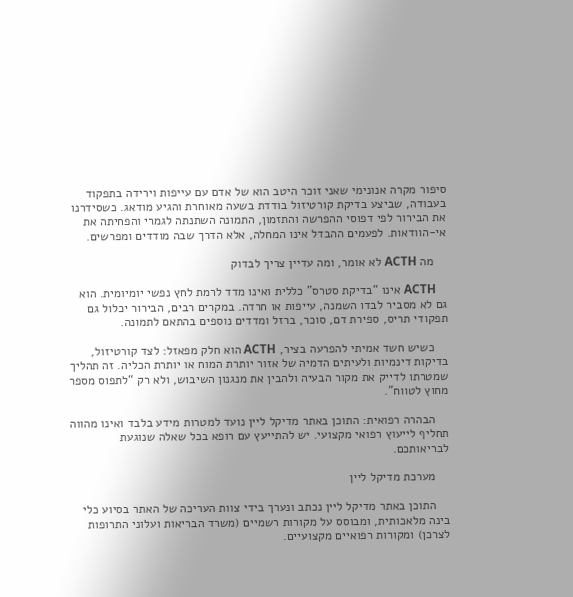סיפור מקרה אנונימי שאני זוכר היטב הוא של אדם עם עייפות וירידה בתפקוד בעבודה, שביצע בדיקת קורטיזול בודדת בשעה מאוחרת והגיע מודאג. כשסידרנו את הבירור לפי דפוסי ההפרשה והתזמון, התמונה השתנתה לגמרי והפחיתה את אי-הוודאות. לפעמים ההבדל אינו המחלה, אלא הדרך שבה מודדים ומפרשים.

    מה ACTH לא אומר, ומה עדיין צריך לבדוק

    ACTH אינו “בדיקת סטרס” כללית ואינו מדד לרמת לחץ נפשי יומיומית. הוא גם לא מסביר לבדו השמנה, עייפות או חרדה. במקרים רבים, הבירור יכלול גם תפקודי תריס, ספירת דם, סוכר, ברזל ומדדים נוספים בהתאם לתמונה.

    כשיש חשד אמיתי להפרעה בציר, ACTH הוא חלק מפאזל: לצד קורטיזול, בדיקות דינמיות ולעיתים הדמיה של אזור יותרת המוח או יותרת הכליה. זה תהליך שמטרתו לדייק את מקור הבעיה ולהבין את מנגנון השיבוש, ולא רק “לתפוס מספר מחוץ לטווח”.

    הבהרה רפואית: התוכן באתר מדיקל ליין נועד למטרות מידע בלבד ואינו מהווה תחליף לייעוץ רפואי מקצועי. יש להתייעץ עם רופא בכל שאלה שנוגעת לבריאותכם.

    מערכת מדיקל ליין

    התוכן באתר מדיקל ליין נכתב ונערך בידי צוות העריכה של האתר בסיוע כלי בינה מלאכותית, ומבוסס על מקורות רשמיים (משרד הבריאות ועלוני התרופות לצרכן) ומקורות רפואיים מקצועיים.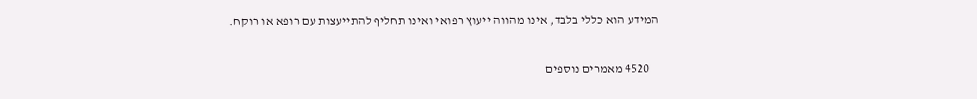המידע הוא כללי בלבד, אינו מהווה ייעוץ רפואי ואינו תחליף להתייעצות עם רופא או רוקח.

    4520 מאמרים נוספים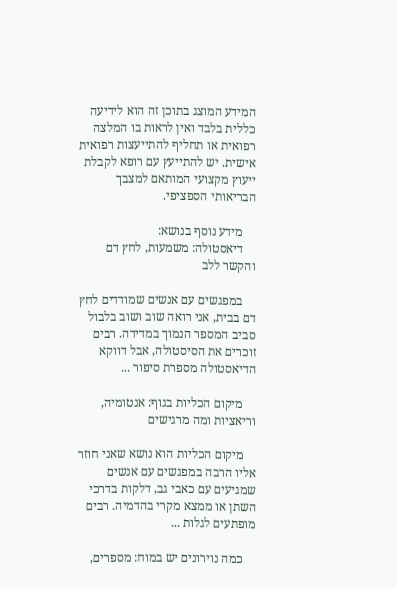המידע המוצג בתוכן זה הוא לידיעה כללית בלבד ואין לראות בו המלצה רפואית או תחליף להתייעצות רפואית אישית. יש להתייעץ עם רופא לקבלת ייעוץ מקצועי המותאם למצבך הבריאותי הספציפי.

    מידע נוסף בנושא:
    דיאסטולה: משמעות, לחץ דם והקשר ללב

    במפגשים עם אנשים שמודדים לחץ דם בבית, אני רואה שוב ושוב בלבול סביב המספר הנמוך במדידה. רבים זוכרים את הסיסטולה, אבל דווקא הדיאסטולה מספרת סיפור ...

    מיקום הכליות בגוף: אנטומיה, וריאציות ומה מרגישים

    מיקום הכליות הוא נושא שאני חוזר אליו הרבה במפגשים עם אנשים שמגיעים עם כאבי גב, דלקות בדרכי השתן או ממצא מקרי בהדמיה. רבים מופתעים לגלות ...

    כמה נוירונים יש במוח: מספרים,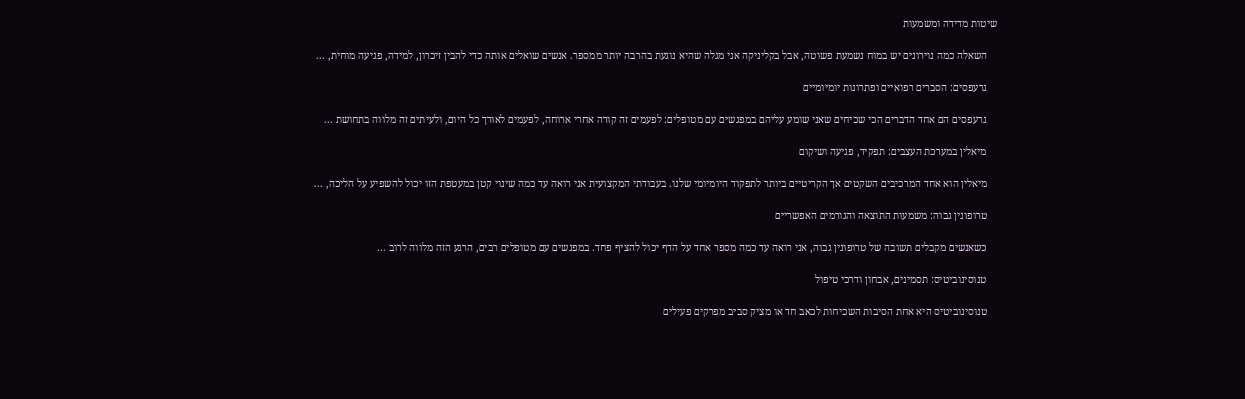שיטות מדידה ומשמעות

    השאלה כמה נוירונים יש במוח נשמעת פשוטה, אבל בקליניקה אני מגלה שהיא נוגעת בהרבה יותר ממספר. אנשים שואלים אותה כדי להבין זיכרון, למידה, פגיעה מוחית, ...

    גרעפסים: הסברים רפואיים ופתרונות יומיומיים

    גרעפסים הם אחד הדברים הכי שכיחים שאני שומע עליהם במפגשים עם מטופלים: לפעמים זה קורה אחרי ארוחה, לפעמים לאורך כל היום, ולעיתים זה מלווה בתחושת ...

    מיאלין במערכת העצבים: תפקיד, פגיעה ושיקום

    מיאלין הוא אחד המרכיבים השקטים אך הקריטיים ביותר לתפקוד היומיומי שלנו. בעבודתי המקצועית אני רואה עד כמה שינוי קטן במעטפת הזו יכול להשפיע על הליכה, ...

    טרופונין גבוה: משמעות התוצאה והגורמים האפשריים

    כשאנשים מקבלים תשובה של טרופונין גבוה, אני רואה עד כמה מספר אחד על הדף יכול להציף פחד. במפגשים עם מטופלים רבים, הרגע הזה מלווה לרוב ...

    טנוסינוביטיס: תסמינים, אבחון ודרכי טיפול

    טנוסינוביטיס היא אחת הסיבות השכיחות לכאב חד או מציק סביב מפרקים פעילים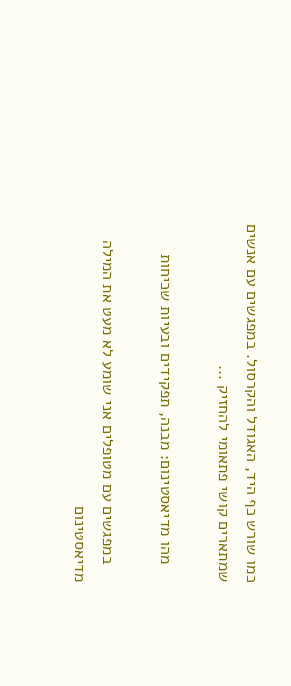כמו שורש כף היד, האגודל והקרסול. במפגשים עם אנשים שמתארים קושי פתאומי להחזיק ...

    מהו מדיאסטינום: מבנה, תפקידים ובעיות שכיחות

    במפגשים עם מטופלים אני שומע לא מעט את המילה מדיאסטינום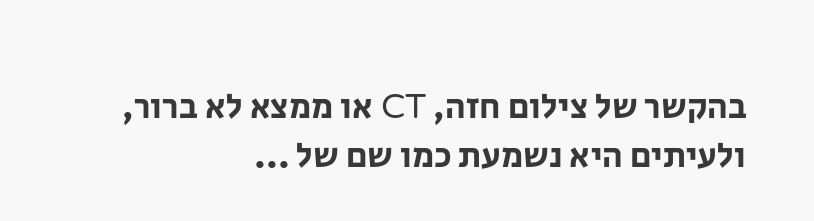בהקשר של צילום חזה, CT או ממצא לא ברור, ולעיתים היא נשמעת כמו שם של ...